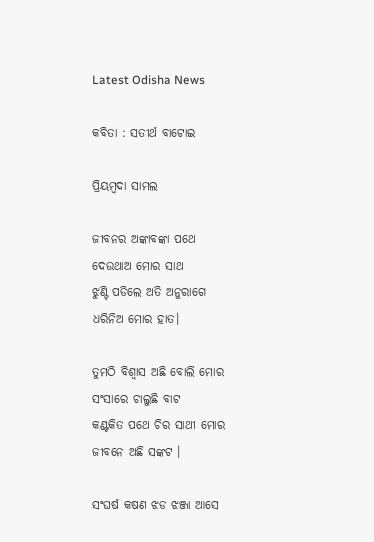Latest Odisha News

କବିତା : ସତୀର୍ଥ ବାଟୋଇ

ପ୍ରିୟମ୍ବଦା ସାମଲ

ଜୀବନର ଅଙ୍କାବଙ୍କା ପଥେ
ଦେଉଥାଅ ମୋର ସାଥ
ଝୁଣ୍ଟି ପଡିଲେ ଅତି ଅନୁରାଗେ
ଧରିନିଅ ମୋର ହାତ।

ତୁମଠି ବିଶ୍ବାସ ଅଛି ବୋଲି ମୋର
ସଂସାରେ ଚାଲୁଛି ବାଟ
କଣ୍ଟକିତ ପଥେ ଚିର ସାଥୀ ମୋର
ଜୀବନେ ଅଛି ସଙ୍କଟ ।

ସଂଘର୍ଷ କଷଣ ଝଡ ଝଞ୍ଜା ଆସେ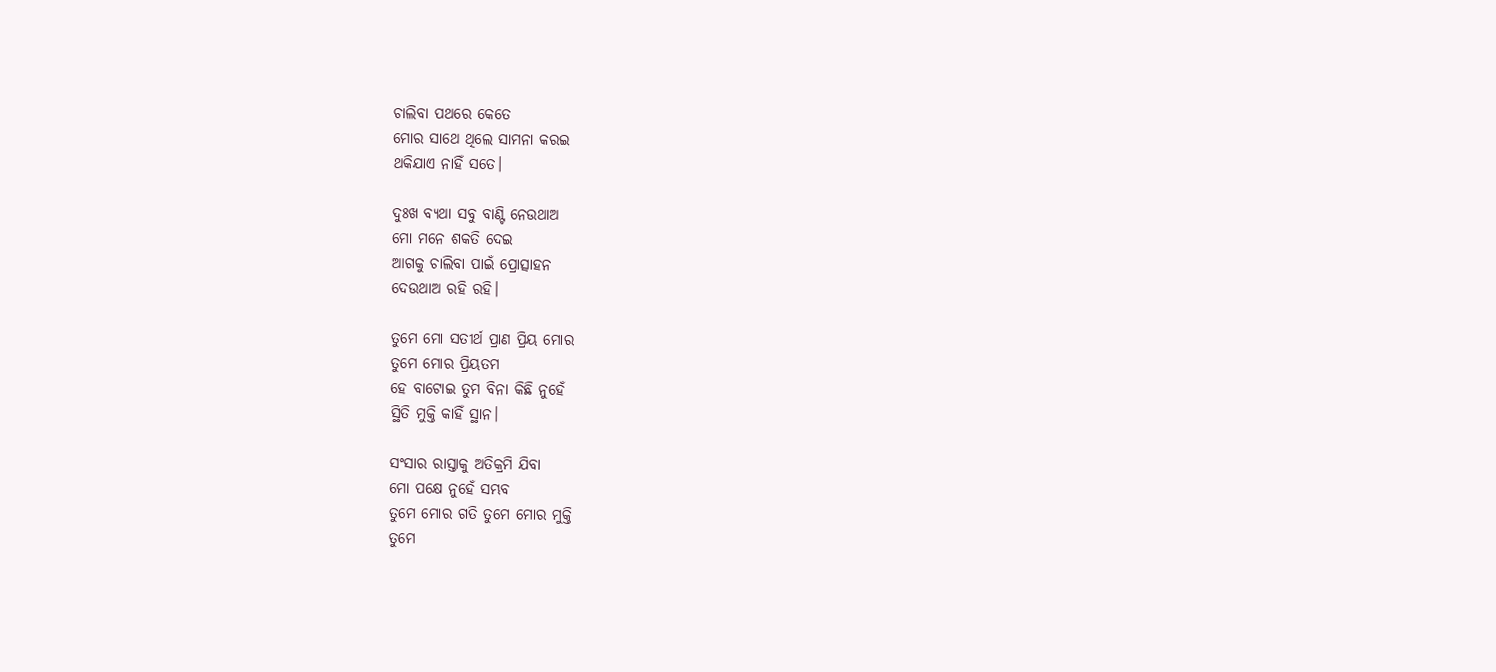ଚାଲିବା ପଥରେ କେତେ
ମୋର ସାଥେ ଥିଲେ ସାମନା କରଇ
ଥକିଯାଏ ନାହିଁ ସତେ।

ଦୁଃଖ ବ୍ଯଥା ସବୁ ବାଣ୍ଟି ନେଉଥାଅ
ମୋ ମନେ ଶକତି ଦେଇ
ଆଗକୁ ଚାଲିବା ପାଇଁ ପ୍ରୋତ୍ସାହନ
ଦେଉଥାଅ ରହି ରହି।

ତୁମେ ମୋ ସତୀର୍ଥ ପ୍ରାଣ ପ୍ରିୟ ମୋର
ତୁମେ ମୋର ପ୍ରିୟତମ
ହେ ବାଟୋଇ ତୁମ ବିନା କିଛି ନୁହେଁ
ସ୍ଥିତି ମୁକ୍ତି କାହିଁ ସ୍ଥାନ।

ସଂସାର ରାସ୍ତାକୁ ଅତିକ୍ରମି ଯିବା
ମୋ ପକ୍ଷେ ନୁହେଁ ସମ୍ଭବ
ତୁମେ ମୋର ଗତି ତୁମେ ମୋର ମୁକ୍ତି
ତୁମେ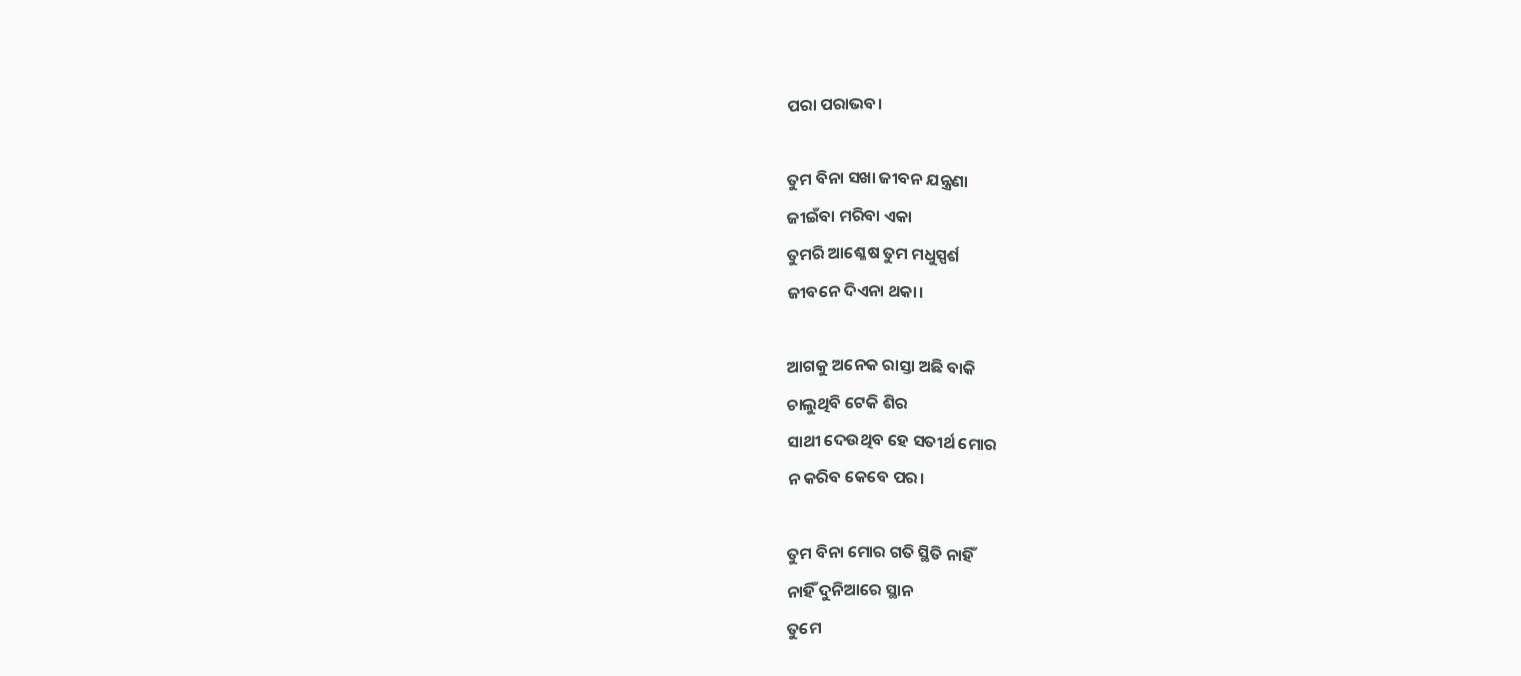ପରା ପରାଭବ।

ତୁମ ବିନା ସଖା ଜୀବନ ଯନ୍ତ୍ରଣା
ଜୀଇଁବା ମରିବା ଏକା
ତୁମରି ଆଶ୍ଳେଷ ତୁମ ମଧୁସ୍ପର୍ଶ
ଜୀବନେ ଦିଏନା ଥକା।

ଆଗକୁ ଅନେକ ରାସ୍ତା ଅଛି ବାକି
ଚାଲୁଥିବି ଟେକି ଶିର
ସାଥୀ ଦେଉଥିବ ହେ ସତୀର୍ଥ ମୋର
ନ କରିବ କେବେ ପର।

ତୁମ ବିନା ମୋର ଗତି ସ୍ଥିତି ନାହିଁ
ନାହିଁ ଦୁନିଆରେ ସ୍ଥାନ
ତୁମେ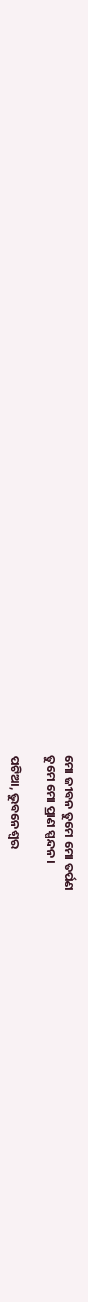ମୋ ଜୀବନ ତୁମେ ମୋ ତର୍ପଣ
ତୁମେ ମୋ ପ୍ରାଣ ସ୍ପନ୍ଦନ।

ପଟିଆ, ଭୁବନେଶ୍ୱର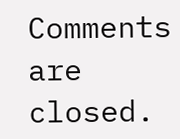Comments are closed.